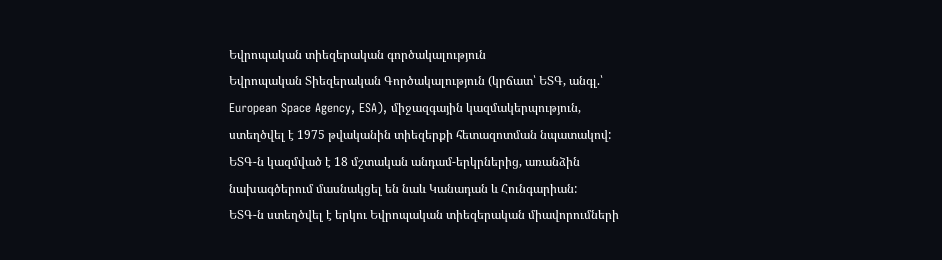Եվրոպական տիեզերական գործակալություն
Եվրոպական Տիեզերական Գործակալություն (կրճատ՝ ԵՏԳ, անգլ.՝ European Space Agency, ESA), միջազգային կազմակերպություն, ստեղծվել է 1975 թվականին տիեզերքի հետազոտման նպատակով:
ԵՏԳ-ն կազմված է 18 մշտական անդամ-երկրներից, առանձին նախագծերում մասնակցել են նաև Կանադան և Հունգարիան:
ԵՏԳ-ն ստեղծվել է երկու Եվրոպական տիեզերական միավորումների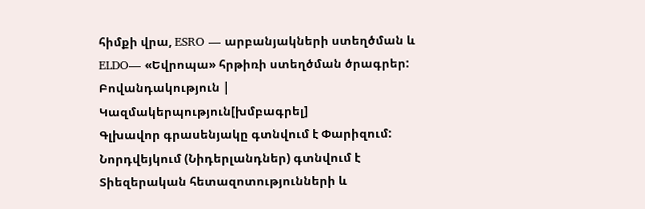հիմքի վրա, ESRO — արբանյակների ստեղծման և ELDO— «Եվրոպա» հրթիռի ստեղծման ծրագրեր:
Բովանդակություն |
Կազմակերպություն[խմբագրել]
Գլխավոր գրասենյակը գտնվում է Փարիզում: Նորդվեյկում (Նիդերլանդներ) գտնվում է Տիեզերական հետազոտությունների և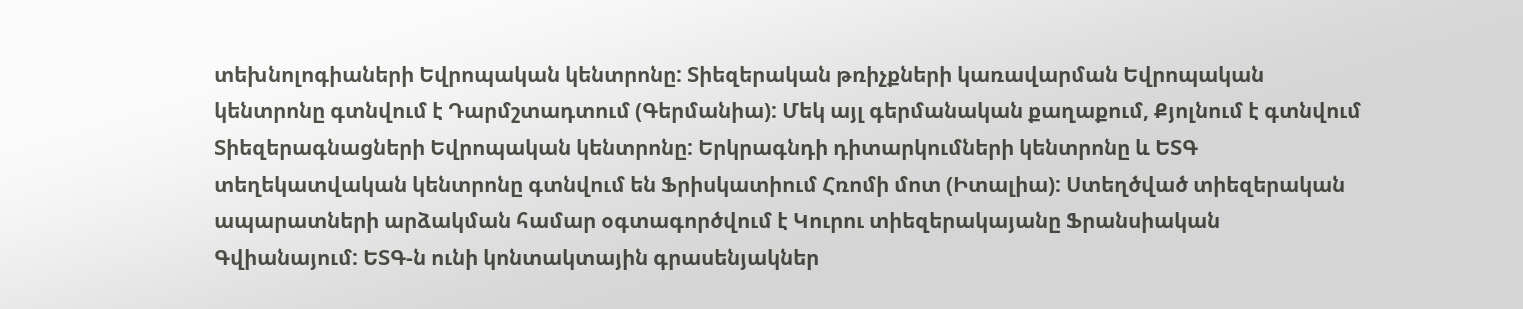տեխնոլոգիաների Եվրոպական կենտրոնը: Տիեզերական թռիչքների կառավարման Եվրոպական կենտրոնը գտնվում է Դարմշտադտում (Գերմանիա): Մեկ այլ գերմանական քաղաքում, Քյոլնում է գտնվում Տիեզերագնացների Եվրոպական կենտրոնը: Երկրագնդի դիտարկումների կենտրոնը և ԵՏԳ տեղեկատվական կենտրոնը գտնվում են Ֆրիսկատիում Հռոմի մոտ (Իտալիա): Ստեղծված տիեզերական ապարատների արձակման համար օգտագործվում է Կուրու տիեզերակայանը Ֆրանսիական Գվիանայում: ԵՏԳ-ն ունի կոնտակտային գրասենյակներ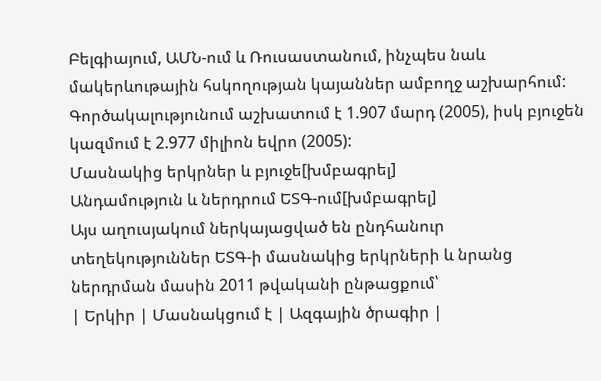Բելգիայում, ԱՄՆ-ում և Ռուսաստանում, ինչպես նաև մակերևութային հսկողության կայաններ ամբողջ աշխարհում:
Գործակալությունում աշխատում է 1.907 մարդ (2005), իսկ բյուջեն կազմում է 2.977 միլիոն եվրո (2005):
Մասնակից երկրներ և բյուջե[խմբագրել]
Անդամություն և ներդրում ԵՏԳ-ում[խմբագրել]
Այս աղուսյակում ներկայացված են ընդհանուր տեղեկություններ ԵՏԳ-ի մասնակից երկրների և նրանց ներդրման մասին 2011 թվականի ընթացքում՝
| Երկիր | Մասնակցում է | Ազգային ծրագիր |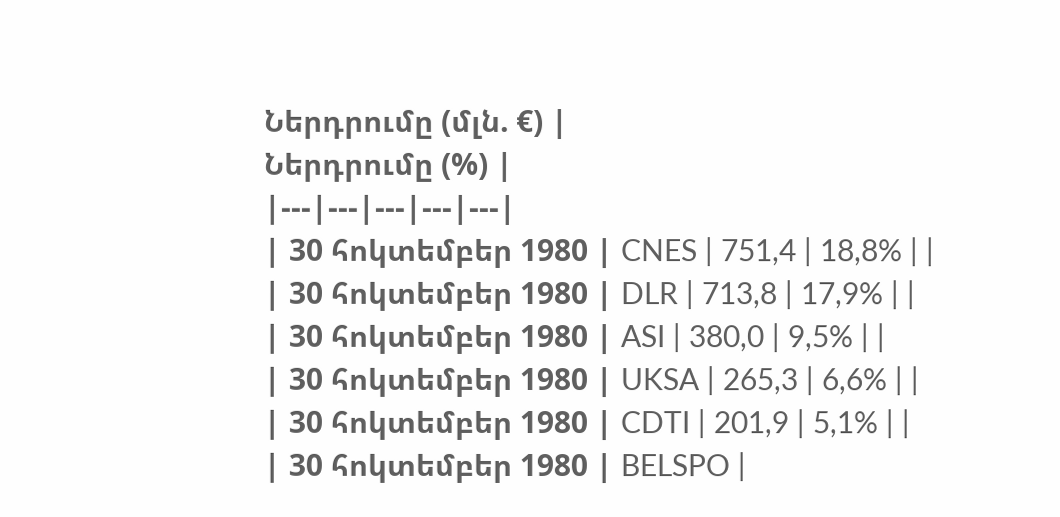Ներդրումը (մլն. €) |
Ներդրումը (%) |
|---|---|---|---|---|
| 30 հոկտեմբեր 1980 | CNES | 751,4 | 18,8% | |
| 30 հոկտեմբեր 1980 | DLR | 713,8 | 17,9% | |
| 30 հոկտեմբեր 1980 | ASI | 380,0 | 9,5% | |
| 30 հոկտեմբեր 1980 | UKSA | 265,3 | 6,6% | |
| 30 հոկտեմբեր 1980 | CDTI | 201,9 | 5,1% | |
| 30 հոկտեմբեր 1980 | BELSPO |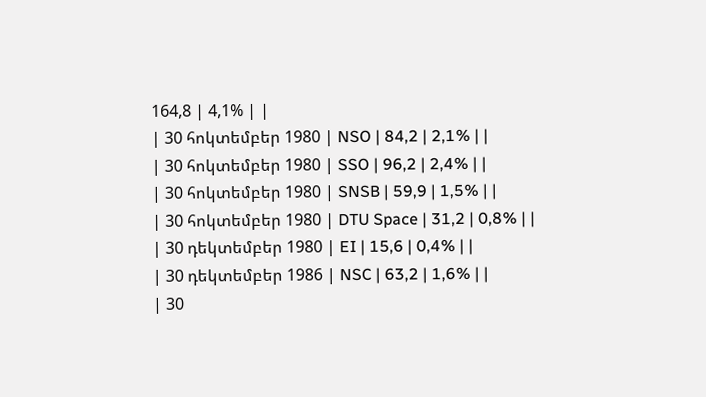164,8 | 4,1% | |
| 30 հոկտեմբեր 1980 | NSO | 84,2 | 2,1% | |
| 30 հոկտեմբեր 1980 | SSO | 96,2 | 2,4% | |
| 30 հոկտեմբեր 1980 | SNSB | 59,9 | 1,5% | |
| 30 հոկտեմբեր 1980 | DTU Space | 31,2 | 0,8% | |
| 30 դեկտեմբեր 1980 | EI | 15,6 | 0,4% | |
| 30 դեկտեմբեր 1986 | NSC | 63,2 | 1,6% | |
| 30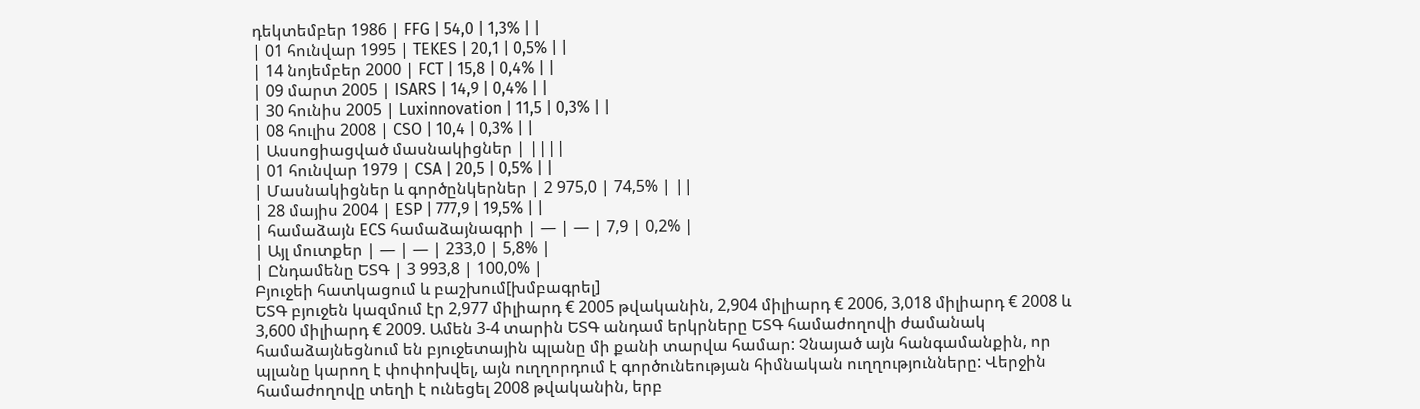դեկտեմբեր 1986 | FFG | 54,0 | 1,3% | |
| 01 հունվար 1995 | TEKES | 20,1 | 0,5% | |
| 14 նոյեմբեր 2000 | FCT | 15,8 | 0,4% | |
| 09 մարտ 2005 | ISARS | 14,9 | 0,4% | |
| 30 հունիս 2005 | Luxinnovation | 11,5 | 0,3% | |
| 08 հուլիս 2008 | CSO | 10,4 | 0,3% | |
| Ասսոցիացված մասնակիցներ | ||||
| 01 հունվար 1979 | CSA | 20,5 | 0,5% | |
| Մասնակիցներ և գործընկերներ | 2 975,0 | 74,5% | ||
| 28 մայիս 2004 | ESP | 777,9 | 19,5% | |
| համաձայն ECS համաձայնագրի | — | — | 7,9 | 0,2% |
| Այլ մուտքեր | — | — | 233,0 | 5,8% |
| Ընդամենը ԵՏԳ | 3 993,8 | 100,0% |
Բյուջեի հատկացում և բաշխում[խմբագրել]
ԵՏԳ բյուջեն կազմում էր 2,977 միլիարդ € 2005 թվականին, 2,904 միլիարդ € 2006, 3,018 միլիարդ € 2008 և 3,600 միլիարդ € 2009. Ամեն 3-4 տարին ԵՏԳ անդամ երկրները ԵՏԳ համաժողովի ժամանակ համաձայնեցնում են բյուջետային պլանը մի քանի տարվա համար: Չնայած այն հանգամանքին, որ պլանը կարող է փոփոխվել, այն ուղղորդում է գործունեության հիմնական ուղղությունները: Վերջին համաժողովը տեղի է ունեցել 2008 թվականին, երբ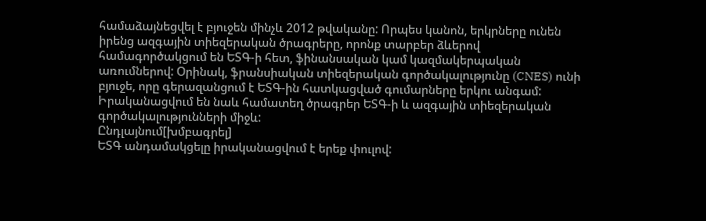համաձայնեցվել է բյուջեն մինչև 2012 թվականը: Որպես կանոն, երկրները ունեն իրենց ազգային տիեզերական ծրագրերը, որոնք տարբեր ձևերով համագործակցում են ԵՏԳ-ի հետ, ֆինանսական կամ կազմակերպական առումներով: Օրինակ, ֆրանսիական տիեզերական գործակալությունը (CNES) ունի բյուջե, որը գերազանցում է ԵՏԳ-ին հատկացված գումարները երկու անգամ: Իրականացվում են նաև համատեղ ծրագրեր ԵՏԳ-ի և ազգային տիեզերական գործակալությունների միջև:
Ընդլայնում[խմբագրել]
ԵՏԳ անդամակցելը իրականացվում է երեք փուլով: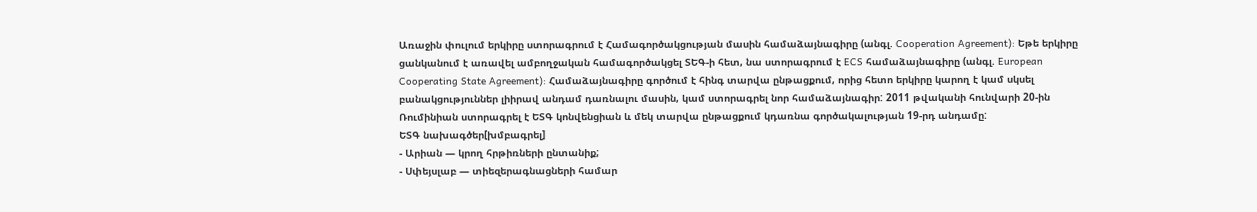Առաջին փուլում երկիրը ստորագրում է Համագործակցության մասին համաձայնագիրը (անգլ. Cooperation Agreement): Եթե երկիրը ցանկանում է առավել ամբողջական համագործակցել ՏԵԳ-ի հետ, նա ստորագրում է ECS համաձայնագիրը (անգլ. European Cooperating State Agreement): Համաձայնագիրը գործում է հինգ տարվա ընթացքում, որից հետո երկիրը կարող է կամ սկսել բանակցություններ լիիրավ անդամ դառնալու մասին, կամ ստորագրել նոր համաձայնագիր: 2011 թվականի հունվարի 20-ին Ռումինիան ստորագրել է ԵՏԳ կոնվենցիան և մեկ տարվա ընթացքում կդառնա գործակալության 19-րդ անդամը:
ԵՏԳ նախագծեր[խմբագրել]
- Արիան — կրող հրթիռների ընտանիք;
- Սփեյսլաբ — տիեզերագնացների համար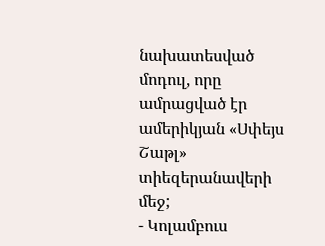նախատեսված մոդուլ, որը ամրացված էր ամերիկյան «Սփեյս Շաթլ» տիեզերանավերի մեջ;
- Կոլամբուս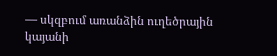— սկզբում առանձին ուղեծրային կայանի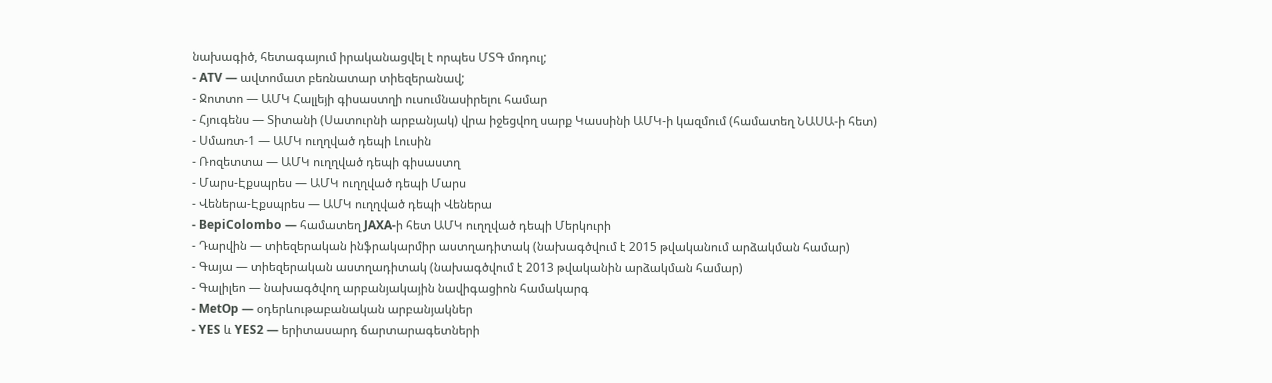նախագիծ, հետագայում իրականացվել է որպես ՄՏԳ մոդուլ;
- ATV — ավտոմատ բեռնատար տիեզերանավ;
- Ջոտտո — ԱՄԿ Հալլեյի գիսաստղի ուսումնասիրելու համար
- Հյուգենս — Տիտանի (Սատուրնի արբանյակ) վրա իջեցվող սարք Կասսինի ԱՄԿ-ի կազմում (համատեղ ՆԱՍԱ-ի հետ)
- Սմառտ-1 — ԱՄԿ ուղղված դեպի Լուսին
- Ռոզետտա — ԱՄԿ ուղղված դեպի գիսաստղ
- Մարս-Էքսպրես — ԱՄԿ ուղղված դեպի Մարս
- Վեներա-Էքսպրես — ԱՄԿ ուղղված դեպի Վեներա
- BepiColombo — համատեղ JAXA-ի հետ ԱՄԿ ուղղված դեպի Մերկուրի
- Դարվին — տիեզերական ինֆրակարմիր աստղադիտակ (նախագծվում է 2015 թվականում արձակման համար)
- Գայա — տիեզերական աստղադիտակ (նախագծվում է 2013 թվականին արձակման համար)
- Գալիլեո — նախագծվող արբանյակային նավիգացիոն համակարգ
- MetOp — օդերևութաբանական արբանյակներ
- YES և YES2 — երիտասարդ ճարտարագետների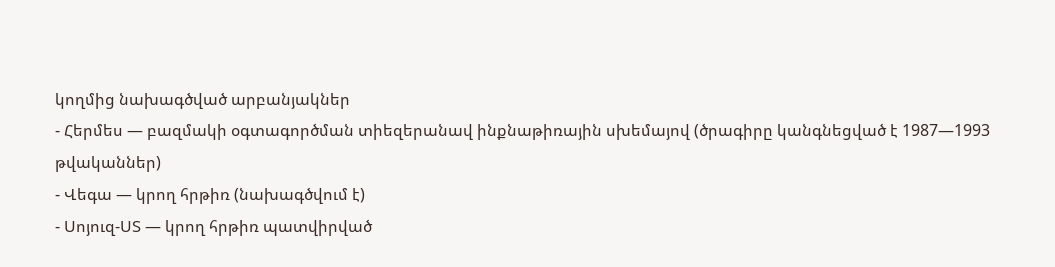կողմից նախագծված արբանյակներ
- Հերմես — բազմակի օգտագործման տիեզերանավ ինքնաթիռային սխեմայով (ծրագիրը կանգնեցված է 1987—1993 թվականներ)
- Վեգա — կրող հրթիռ (նախագծվում է)
- Սոյուզ-ՍՏ — կրող հրթիռ պատվիրված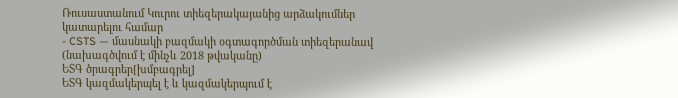Ռուսաստանում Կուրու տիեզերակայանից արձակումներ կատարելու համար
- CSTS — մասնակի բազմակի օգտագործման տիեզերանավ (նախագծվում է մինչև 2018 թվականը)
ԵՏԳ ծրագրեր[խմբագրել]
ԵՏԳ կազմակերպել է և կազմակերպում է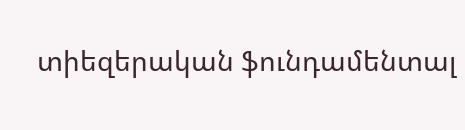տիեզերական ֆունդամենտալ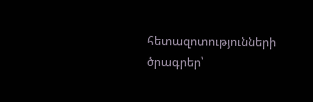հետազոտությունների ծրագրեր՝